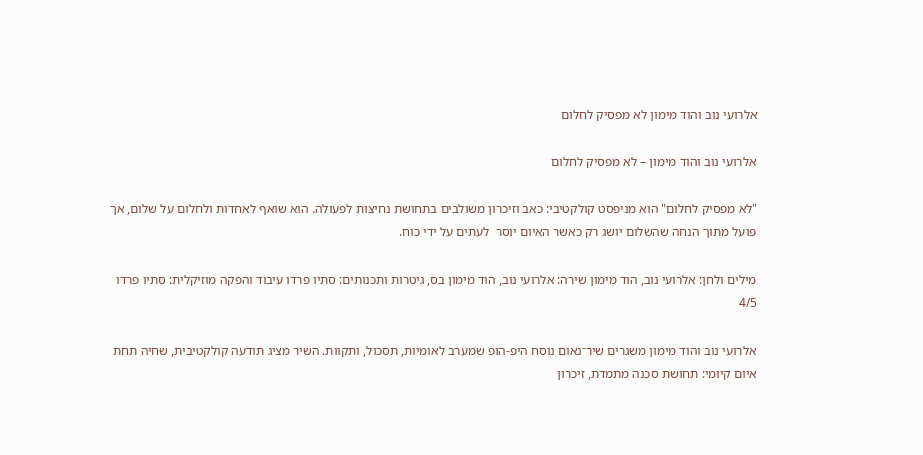אלרועי נוב והוד מימון לא מפסיק לחלום

אלרועי נוב והוד מימון – לא מפסיק לחלום

"לא מפסיק לחלום" הוא מניפסט קולקטיבי: כאב וזיכרון משולבים בתחושת נחיצות לפעולה. הוא שואף לאחדות ולחלום על שלום, אך פועל מתוך הנחה שהשלום יושג רק כאשר האיום יוסר  לעתים על ידי כוח.

מילים ולחן: אלרועי נוב, הוד מימון שירה: אלרועי נוב, הוד מימון בס, גיטרות ותכנותים: סתיו פרדו עיבוד והפקה מוזיקלית: סתיו פרדו
4/5

אלרועי נוב והוד מימון משגרים שיר־נאום נוסח היפ-הופ שמערב לאומיות, תסכול, ותקוות. השיר מציג תודעה קולקטיבית, שחיה תחת איום קיומי: תחושת סכנה מתמדת, זיכרון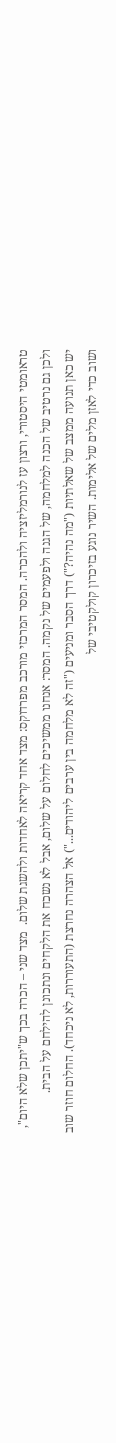טראומטי היסטורי, ורצון עז לנורמליזציה ולהכרה. המסר המרכזי מורכב מפרדוקס: מצד אחד קריאה לאחדות ולהשגת שלום.  מצד שני – הכרה בכך ש"יתכן שלא היום",  ולכן גם נרטיב של הכנה למלחמה, של הגנה ולפעמים של נקמה. המסר: אנחנו ממשיכים לחלום על שלום, אבל לא נשכח את הלקחים ונתכונן להילחם על הבית.
יש כאן תנועה ממצב של שאלתיות ("מה נהיה?") דרך הסבר ומניעים ("זה לא מלחמה בין ערבים ליהודים...") אל הצהרה נחרצת (התעוררות, לא ניכחד). החלום חוזר שוב ושוב כדי לאזן מלים של אלימות. השיר נוגע בזיכרון קולקטיבי של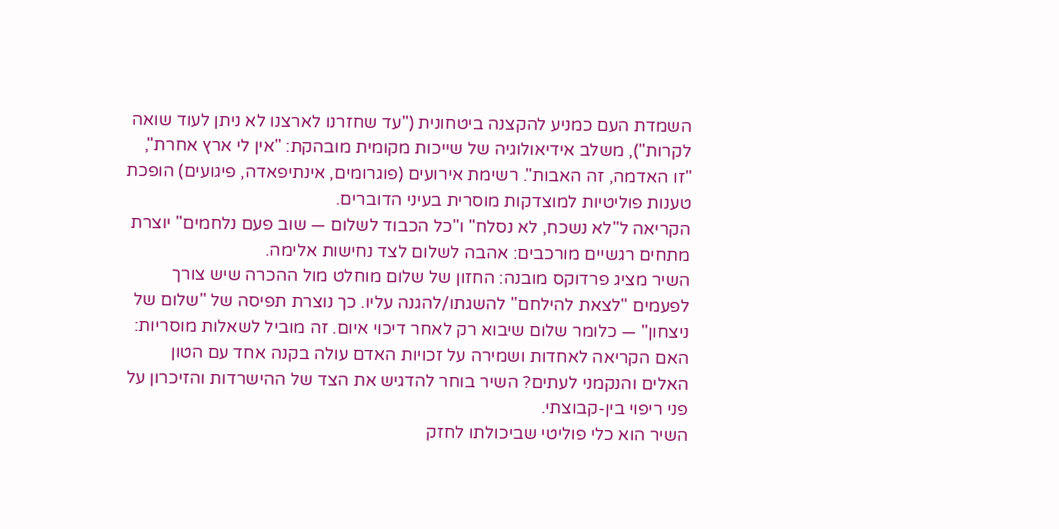השמדת העם כמניע להקצנה ביטחונית ("עד שחזרנו לארצנו לא ניתן לעוד שואה לקרות"), משלב אידיאולוגיה של שייכות מקומית מובהקת: "אין לי ארץ אחרת", "זו האדמה, זה האבות". רשימת אירועים (פוגרומים, אינתיפאדה, פיגועים) הופכת טענות פוליטיות למוצדקות מוסרית בעיני הדוברים.
הקריאה ל"לא נשכח, לא נסלח" ו"כל הכבוד לשלום — שוב פעם נלחמים" יוצרת מתחים רגשיים מורכבים: אהבה לשלום לצד נחישות אלימה.
השיר מציג פרדוקס מובנה: החזון של שלום מוחלט מול ההכרה שיש צורך לפעמים "לצאת להילחם" להשגתו/להגנה עליו. כך נוצרת תפיסה של "שלום של ניצחון" — כלומר שלום שיבוא רק לאחר דיכוי איום. זה מוביל לשאלות מוסריות: האם הקריאה לאחדות ושמירה על זכויות האדם עולה בקנה אחד עם הטון האלים והנקמני לעתים? השיר בוחר להדגיש את הצד של ההישרדות והזיכרון על פני ריפוי בין-קבוצתי.
השיר הוא כלי פוליטי שביכולתו לחזק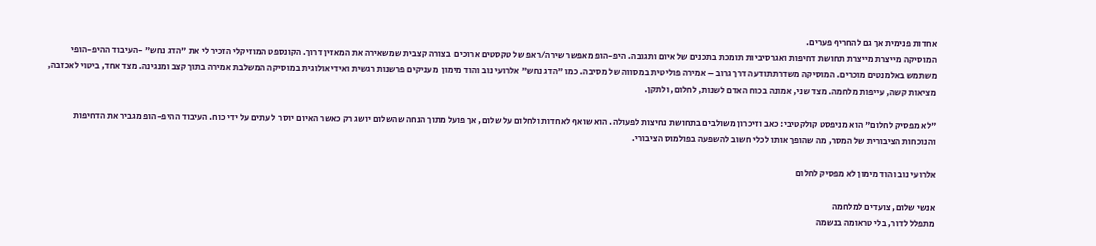אחדות פנימית אך גם להחריף פערים.
המוסיקה מייצרת מייצרת תחושת דחיפות ואגרסיביות תומכת בתכנים של איום ותגובה. היפ-הופ מאפשר שירה/ראפ של טקסטים ארוכים  בצורה קצבית שמשאירה את המאזין דרוך. הקונספט המוזיקלי הזכיר לי את "הדג נחש" -העיבוד ההיפ-הופי משתמש באלמנטים מוכרים. המוסיקה משדרתתודעה דרך גרוב – אמירה פוליטית במסווה של מסיבה. כמו "הדג נחש" אלרועי נוב והוד מימון  מעניקים פרשנות רגשית ואידיאולוגית במוסיקה המשלבת אמירה בתוך קצב ומנגינה. מצד אחד, ביטוי לאכזבה, מציאות קשה, עייפות מלחמה. מצד שני, אמונה בכוח האדם לשנות, לחלום, ולתקן.

"לא מפסיק לחלום" הוא מניפסט קולקטיבי: כאב וזיכרון משולבים בתחושת נחיצות לפעולה. הוא שואף לאחדות ולחלום על שלום, אך פועל מתוך הנחה שהשלום יושג רק כאשר האיום יוסר  לעתים על ידי כוח. העיבוד ההיפ-הופ מגביר את הדחיפות והנוכחות הציבורית של המסר, מה שהופך אותו לכלי חשוב להשפעה בפולמוס הציבורי.

אלרועי נוב והוד מימון לא מפסיק לחלום

אנשי שלום, צועדים למלחמה
מתפלל לדור, בלי טראומה בנשמה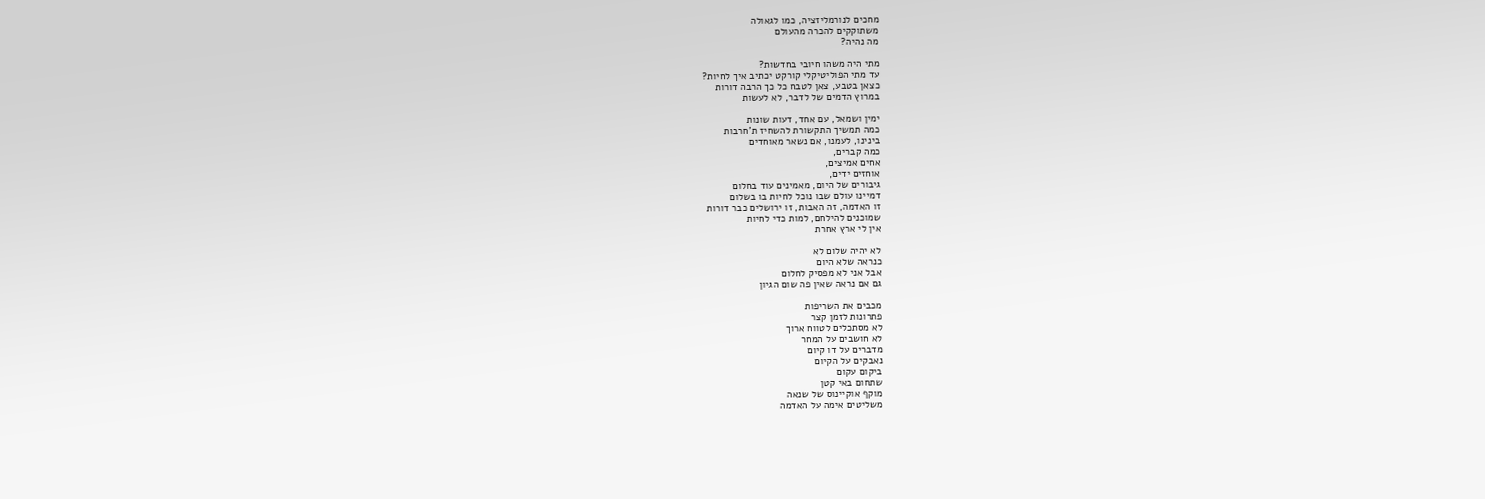מחכים לנורמליזציה, כמו לגאולה
משתוקקים להכרה מהעולם
מה נהיה?

מתי היה משהו חיובי בחדשות?
עד מתי הפוליטיקלי קורקט יכתיב איך לחיות?
כצאן בטבע, צאן לטבח כל כך הרבה דורות
במרוץ הדמים של לדבר, לא לעשות

ימין ושמאל, עם אחד, דעות שונות
כמה תמשיך התקשורת להשחיז ת'חרבות
בינינו, לעמנו, אם נשאר מאוחדים
כמה קברים,
אחים אמיצים,
אוחזים ידים,
גיבורים של היום, מאמינים עוד בחלום
דמיינו עולם שבו נוכל לחיות בו בשלום
זו האדמה, זה האבות, זו ירושלים כבר דורות
שמוכנים להילחם, למות כדי לחיות
אין לי ארץ אחרת

לא יהיה שלום לא
כנראה שלא היום
אבל אני לא מפסיק לחלום
גם אם נראה שאין פה שום הגיון

מכבים את השריפות
פתרונות לזמן קצר
לא מסתכלים לטווח ארוך
לא חושבים על המחר
מדברים על דו קיום
נאבקים על הקיום
ביקום עקום
שתחום באי קטן
מוקף אוקיינוס של שנאה
משליטים אימה על האדמה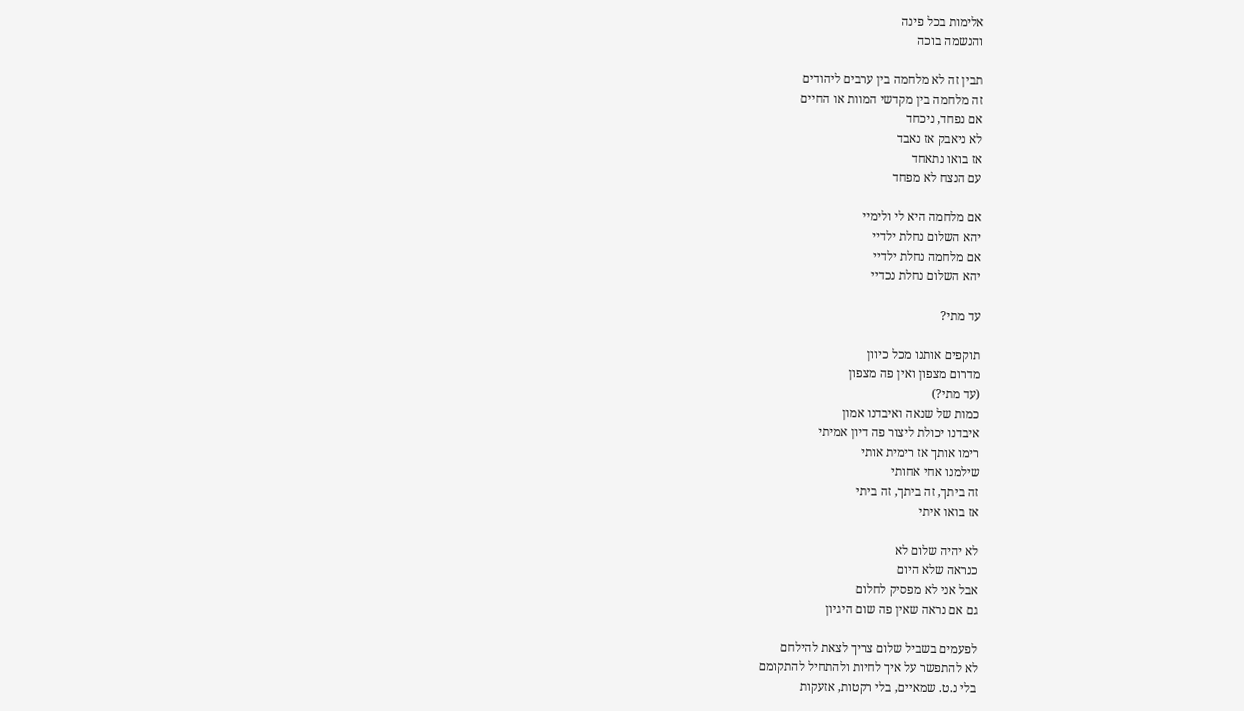אלימות בכל פינה
והנשמה בוכה

תבין זה לא מלחמה בין ערבים ליהודים
זה מלחמה בין מקדשי המוות או החיים
אם נפחד, ניכחד
לא ניאבק אז נאבד
אז בואו נתאחד
עם הנצח לא מפחד

אם מלחמה היא לי ולימיי
יהא השלום נחלת ילדיי
אם מלחמה נחלת ילדיי
יהא השלום נחלת נכדיי

עד מתי?

תוקפים אותנו מכל כיוון
מדרום מצפון ואין פה מצפון
(עד מתי?)
כמות של שנאה ואיבדנו אמון
איבדנו יכולת ליצור פה דיון אמיתי
רימו אותך אז רימית אותי
שילמנו אחי אחותי
זה ביתך, זה ביתך, זה ביתי
אז בואו איתי

לא יהיה שלום לא
כנראה שלא היום
אבל אני לא מפסיק לחלום
גם אם נראה שאין פה שום היגיון

לפעמים בשביל שלום צריך לצאת להילחם
לא להתפשר על איך לחיות ולהתחיל להתקומם
בלי נ.ט. שמאיים, בלי רקטות, אזעקות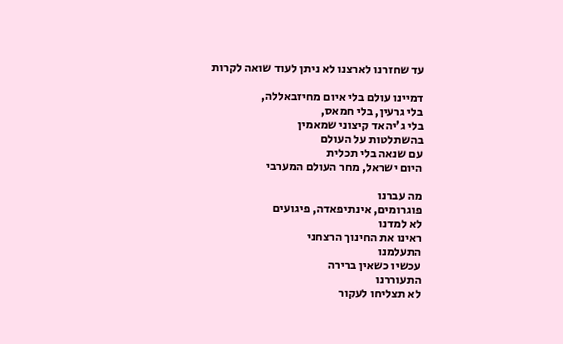עד שחזרנו לארצנו לא ניתן לעוד שואה לקרות

דמיינו עולם בלי איום מחיזבאללה,
בלי גרעין, בלי חמאס,
בלי ג'יהאד קיצוני שמאמין
בהשתלטות על העולם
עם שנאה בלי תכלית
היום ישראל, מחר העולם המערבי

מה עברנו
פוגרומים, אינתיפאדה, פיגועים
לא למדנו
ראינו את החינוך הרצחני
התעלמנו
עכשיו כשאין ברירה
התעוררנו
לא תצליחו לעקור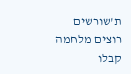ת'שורשים
רוצים מלחמה
קבלו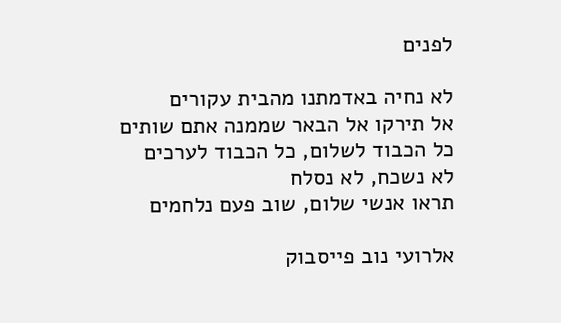לפנים

לא נחיה באדמתנו מהבית עקורים
אל תירקו אל הבאר שממנה אתם שותים
כל הכבוד לשלום, כל הכבוד לערכים
לא נשכח, לא נסלח
תראו אנשי שלום, שוב פעם נלחמים

אלרועי נוב פייסבוק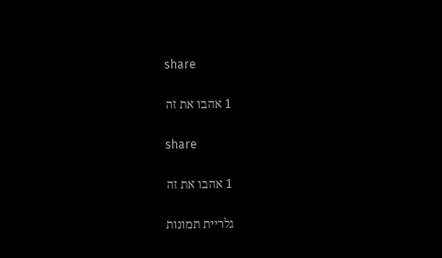share

1 אהבו את זה

share

1 אהבו את זה

גלריית תמונות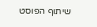שיתוף הפוסט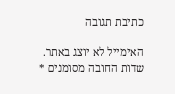כתיבת תגובה

האימייל לא יוצג באתר. שדות החובה מסומנים *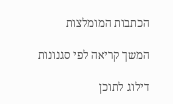הכתבות המומלצות

המשך קריאה לפי סגנונות

דילוג לתוכן